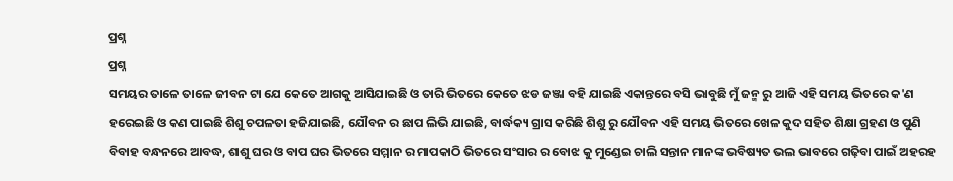ପ୍ରଶ୍ନ
ପ୍ରଶ୍ନ
ସମୟର ତାଳେ ତାଳେ ଜୀବନ ଟା ଯେ କେତେ ଆଗକୁ ଆସିଯାଇଛି ଓ ତାରି ଭିତରେ କେତେ ଝଡ ଜଞ୍ଜା ବହି ଯାଇଛି ଏକାନ୍ତରେ ବସି ଭାବୁଛି ମୁଁ ଜନ୍ମ ରୁ ଆଜି ଏହି ସମୟ ଭିତରେ କ'ଣ ହରେଇଛି ଓ କଣ ପାଇଛି ଶିଶୁ ଚପଳତା ହଜିଯାଇଛି, ଯୌବନ ର ଛାପ ଲିଭି ଯାଇଛି, ବାର୍ଦ୍ଧକ୍ୟ ଗ୍ରାସ କରିଛି ଶିଶୁ ରୁ ଯୌବନ ଏହି ସମୟ ଭିତରେ ଖେଳ କୁଦ ସହିତ ଶିକ୍ଷା ଗ୍ରହଣ ଓ ପୁଣି ବିବାହ ବନ୍ଧନରେ ଆବଦ୍ଧ, ଶାଶୁ ଘର ଓ ବାପ ଘର ଭିତରେ ସମ୍ମାନ ର ମାପକାଠି ଭିତରେ ସଂସାର ର ବୋଝ କୁ ମୁଣ୍ଡେଇ ଚାଲି ସନ୍ତାନ ମାନଙ୍କ ଭବିଷ୍ୟତ ଭଲ ଭାବରେ ଗଢ଼ିବା ପାଇଁ ଅହରହ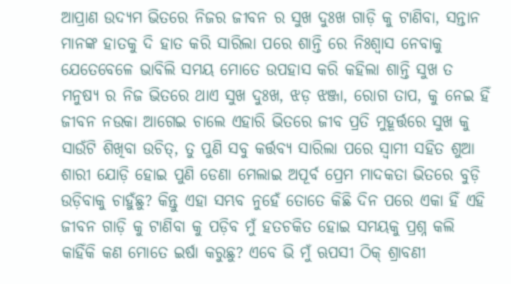ଆପ୍ରାଣ ଉଦ୍ୟମ ଭିତରେ ନିଜର ଜୀବନ ର ସୁଖ ଦୁଃଖ ଗାଡ଼ି କୁ ଟାଣିବା, ସନ୍ତାନ ମାନଙ୍କ ହାତକୁ ଦି ହାତ କରି ସାରିଲା ପରେ ଶାନ୍ତି ରେ ନିଃଶ୍ବାସ ନେବାକୁ ଯେତେବେଳେ ଭାବିଲି ସମୟ ମୋତେ ଉପହାସ କରି କହିଲା ଶାନ୍ତି ସୁଖ ତ ମନୁଷ୍ୟ ର ନିଜ ଭିତରେ ଥାଏ ସୁଖ ଦୁଃଖ, ଝଡ଼ ଝଞ୍ଜା, ରୋଗ ତାପ, କୁ ନେଇ ହିଁ ଜୀବନ ନଉକା ଆଗେଇ ଚାଲେ ଏହାରି ଭିତରେ ଜୀବ ପ୍ରତି ମୁହୂର୍ତ୍ତରେ ସୁଖ କୁ ସାଉଁଟି ଶିଖିବା ଉଚିତ୍, ତୁ ପୁଣି ସବୁ କର୍ତ୍ତବ୍ୟ ସାରିଲା ପରେ ସ୍ବାମୀ ସହିତ ଶୁଆ ଶାରୀ ଯୋଡ଼ି ହୋଇ ପୁଣି ଡେଣା ମେଲାଇ ଅପୂର୍ବ ପ୍ରେମ ମାଦକତା ଭିତରେ ବୁଡ଼ି ଉଡ଼ିବାକୁ ଚାହୁଁଛୁ? କିନ୍ତୁ ଏହା ସମ୍ଭବ ନୁହେଁ ତୋତେ କିଛି ଦିନ ପରେ ଏକା ହିଁ ଏହି ଜୀବନ ଗାଡ଼ି କୁ ଟାଣିବା କୁ ପଡ଼ିବ ମୁଁ ହତଚକିତ ହୋଇ ସମୟକୁ ପ୍ରଶ୍ନ କଲି କାହିଁକି କଣ ମୋତେ ଇର୍ଷା କରୁଛୁ? ଏବେ ଭି ମୁଁ ଋପସୀ ଠିକ୍ ଶ୍ରାବଣୀ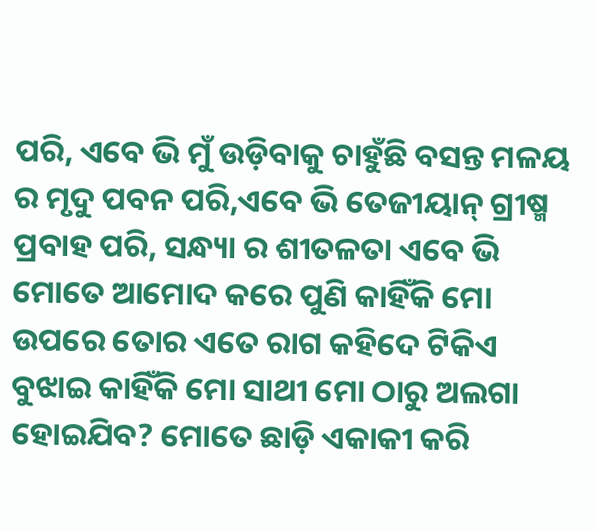ପରି, ଏବେ ଭି ମୁଁ ଉଡ଼ିବାକୁ ଚାହୁଁଛି ବସନ୍ତ ମଳୟ ର ମୃଦୁ ପବନ ପରି,ଏବେ ଭି ତେଜୀୟାନ୍ ଗ୍ରୀଷ୍ମ ପ୍ରବାହ ପରି, ସନ୍ଧ୍ୟା ର ଶୀତଳତା ଏବେ ଭି ମୋତେ ଆମୋଦ କରେ ପୁଣି କାହିଁକି ମୋ ଉପରେ ତୋର ଏତେ ରାଗ କହିଦେ ଟିକିଏ ବୁଝାଇ କାହିଁକି ମୋ ସାଥୀ ମୋ ଠାରୁ ଅଲଗା ହୋଇଯିବ? ମୋତେ ଛାଡ଼ି ଏକାକୀ କରି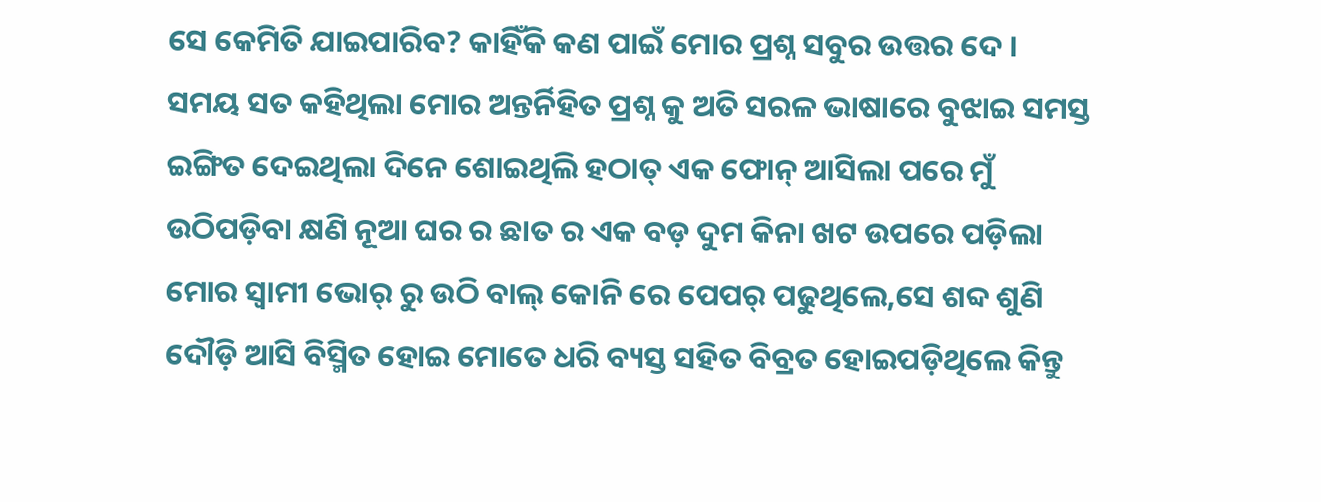ସେ କେମିତି ଯାଇପାରିବ? କାହିଁକି କଣ ପାଇଁ ମୋର ପ୍ରଶ୍ନ ସବୁର ଉତ୍ତର ଦେ ।
ସମୟ ସତ କହିଥିଲା ମୋର ଅନ୍ତର୍ନିହିତ ପ୍ରଶ୍ନ କୁ ଅତି ସରଳ ଭାଷାରେ ବୁଝାଇ ସମସ୍ତ ଇଙ୍ଗିତ ଦେଇଥିଲା ଦିନେ ଶୋଇଥିଲି ହଠାତ୍ ଏକ ଫୋନ୍ ଆସିଲା ପରେ ମୁଁ ଉଠିପଡ଼ିବା କ୍ଷଣି ନୂଆ ଘର ର ଛାତ ର ଏକ ବଡ଼ ଦୁମ କିନା ଖଟ ଉପରେ ପଡ଼ିଲା ମୋର ସ୍ବାମୀ ଭୋର୍ ରୁ ଉଠି ବାଲ୍ କୋନି ରେ ପେପର୍ ପଢୁଥିଲେ,ସେ ଶବ୍ଦ ଶୁଣି ଦୌଡ଼ି ଆସି ବିସ୍ମିତ ହୋଇ ମୋତେ ଧରି ବ୍ୟସ୍ତ ସହିତ ବିବ୍ରତ ହୋଇପଡ଼ିଥିଲେ କିନ୍ତୁ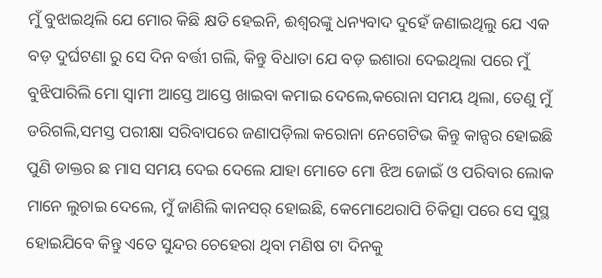ମୁଁ ବୁଝାଇଥିଲି ଯେ ମୋର କିଛି କ୍ଷତି ହେଇନି, ଈଶ୍ବରଙ୍କୁ ଧନ୍ୟବାଦ ଦୁହେଁ ଜଣାଇଥିଲୁ ଯେ ଏକ ବଡ଼ ଦୁର୍ଘଟଣା ରୁ ସେ ଦିନ ବର୍ତ୍ତୀ ଗଲି, କିନ୍ତୁ ବିଧାତା ଯେ ବଡ଼ ଇଶାରା ଦେଇଥିଲା ପରେ ମୁଁ ବୁଝିପାରିଲି ମୋ ସ୍ବାମୀ ଆସ୍ତେ ଆସ୍ତେ ଖାଇବା କମାଇ ଦେଲେ,କରୋନା ସମୟ ଥିଲା, ତେଣୁ ମୁଁ ଡରିଗଲି,ସମସ୍ତ ପରୀକ୍ଷା ସରିବାପରେ ଜଣାପଡ଼ିଲା କରୋନା ନେଗେଟିଭ କିନ୍ତୁ କାନ୍ସର ହୋଇଛି ପୁଣି ଡାକ୍ତର ଛ ମାସ ସମୟ ଦେଇ ଦେଲେ ଯାହା ମୋତେ ମୋ ଝିଅ ଜୋଇଁ ଓ ପରିବାର ଲୋକ ମାନେ ଲୁଚାଇ ଦେଲେ, ମୁଁ ଜାଣିଲି କାନସର୍ ହୋଇଛି, କେମୋଥେରାପି ଚିକିତ୍ସା ପରେ ସେ ସୁସ୍ଥ ହୋଇଯିବେ କିନ୍ତୁ ଏତେ ସୁନ୍ଦର ଚେହେରା ଥିବା ମଣିଷ ଟା ଦିନକୁ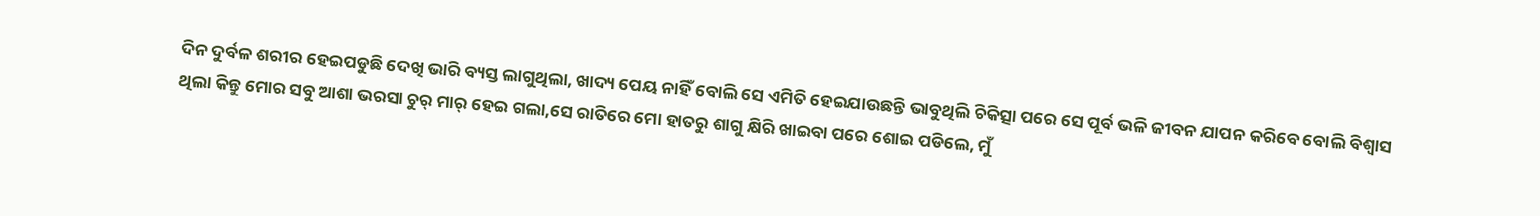ଦିନ ଦୁର୍ବଳ ଶରୀର ହେଇପଡୁଛି ଦେଖି ଭାରି ବ୍ୟସ୍ତ ଲାଗୁଥିଲା, ଖାଦ୍ୟ ପେୟ ନାହିଁ ବୋଲି ସେ ଏମିତି ହେଇଯାଉଛନ୍ତି ଭାବୁଥିଲି ଚିକିତ୍ସା ପରେ ସେ ପୂର୍ବ ଭଳି ଜୀବନ ଯାପନ କରିବେ ବୋଲି ବିଶ୍ୱାସ ଥିଲା କିନ୍ତୁ ମୋର ସବୁ ଆଶା ଭରସା ଚୁର୍ ମାର୍ ହେଇ ଗଲା,ସେ ରାତିରେ ମୋ ହାତରୁ ଶାଗୁ କ୍ଷିରି ଖାଇବା ପରେ ଶୋଇ ପଡିଲେ, ମୁଁ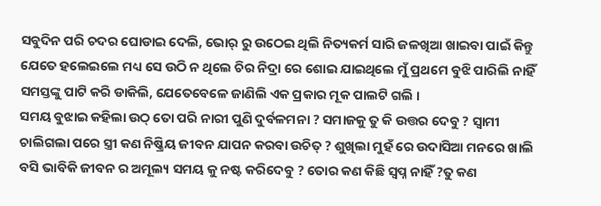ସବୁଦିନ ପରି ଚଦର ଘୋଡାଇ ଦେଲି, ଭୋର୍ ରୁ ଉଠେଇ ଥିଲି ନିତ୍ୟକର୍ମ ସାରି ଜଳଖିଆ ଖାଇବା ପାଇଁ କିନ୍ତୁ ଯେତେ ହଲେଇଲେ ମଧ୍ୟ ସେ ଉଠି ନ ଥିଲେ ଚିର ନିଦ୍ରା ରେ ଶୋଇ ଯାଇଥିଲେ ମୁଁ ପ୍ରଥମେ ବୁଝି ପାରିଲି ନାହିଁ ସମସ୍ତଙ୍କୁ ପାଟି କରି ଡାକିଲି, ଯେତେବେଳେ ଜାଣିଲି ଏକ ପ୍ରକାର ମୂକ ପାଲଟି ଗଲି ।
ସମୟ ବୁଝାଇ କହିଲା ଉଠ୍ ତୋ ପରି ନାରୀ ପୁଣି ଦୁର୍ବଳମନା ? ସମାଜକୁ ତୁ କି ଉତ୍ତର ଦେବୁ ? ସ୍ବାମୀ ଚାଲିଗଲା ପରେ ସ୍ତ୍ରୀ କଣ ନିଷ୍କ୍ରିୟ ଜୀବନ ଯାପନ କରବା ଉଚିତ୍ ? ଶୁଖିଲା ମୁହଁ ରେ ଉଦାସିଆ ମନରେ ଖାଲି ବସି ଭାବିକି ଜୀବନ ର ଅମୂଲ୍ୟ ସମୟ କୁ ନଷ୍ଟ କରିଦେବୁ ? ତୋର କଣ କିଛି ସ୍ବପ୍ନ ନାହିଁ ?ତୁ କଣ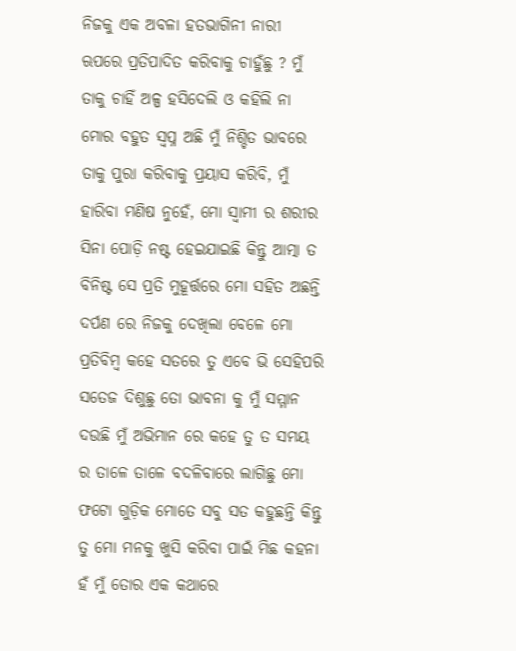ନିଜକୁ ଏକ ଅବଳା ହତଭାଗିନୀ ନାରୀ ଋପରେ ପ୍ରତିପାଦିତ କରିବାକୁ ଚାହୁଁଛୁ ? ମୁଁ ତାକୁ ଚାହିଁ ଅଳ୍ପ ହସିଦେଲି ଓ କହିଲି ନା ମୋର ବହୁତ ସ୍ବପ୍ନ ଅଛି ମୁଁ ନିଶ୍ଚିତ ଭାବରେ ତାକୁ ପୁରା କରିବାକୁ ପ୍ରୟାସ କରିବି, ମୁଁ ହାରିବା ମଣିଷ ନୁହେଁ, ମୋ ସ୍ବାମୀ ର ଶରୀର ସିନା ପୋଡ଼ି ନଷ୍ଟ ହେଇଯାଇଛି କିନ୍ତୁ ଆତ୍ମା ତ ବିନିଷ୍ଟ ସେ ପ୍ରତି ମୁହୂର୍ତ୍ତରେ ମୋ ସହିତ ଅଛନ୍ତି ଦର୍ପଣ ରେ ନିଜକୁ ଦେଖିଲା ବେଳେ ମୋ ପ୍ରତିବିମ୍ବ କହେ ସତରେ ତୁ ଏବେ ଭି ସେହିପରି ସତେଜ ଦିଶୁଛୁ ତୋ ଭାବନା କୁ ମୁଁ ସମ୍ମାନ ଦଉଛି ମୁଁ ଅଭିମାନ ରେ କହେ ତୁ ତ ସମୟ ର ତାଳେ ତାଳେ ବଦଳିବାରେ ଲାଗିଛୁ ମୋ ଫଟୋ ଗୁଡ଼ିକ ମୋତେ ସବୁ ସତ କହୁଛନ୍ତି କିନ୍ତୁ ତୁ ମୋ ମନକୁ ଖୁସି କରିବା ପାଇଁ ମିଛ କହନା ହଁ ମୁଁ ତୋର ଏକ କଥାରେ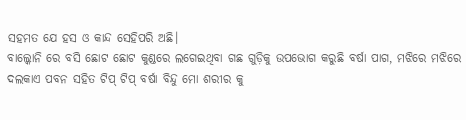ସହମତ ଯେ ହସ ଓ କାନ୍ଦ ସେହିପରି ଅଛି।
ବାଲ୍କୋନି ରେ ବସି ଛୋଟ ଛୋଟ କୁଣ୍ଡରେ ଲଗେଇଥିବା ଗଛ ଗୁଡ଼ିକୁ ଉପଭୋଗ କରୁଛି ବର୍ଷା ପାଗ, ମଝିରେ ମଝିରେ ଦଲକାଏ ପବନ ସହିତ ଟିପ୍ ଟିପ୍ ବର୍ଷା ବିନ୍ଦୁ ମୋ ଶରୀର କୁ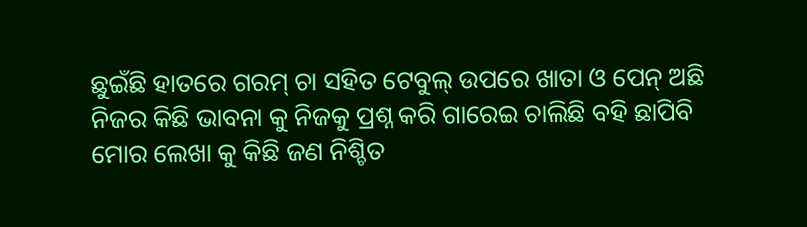ଛୁଇଁଛି ହାତରେ ଗରମ୍ ଚା ସହିତ ଟେବୁଲ୍ ଉପରେ ଖାତା ଓ ପେନ୍ ଅଛି ନିଜର କିଛି ଭାବନା କୁ ନିଜକୁ ପ୍ରଶ୍ନ କରି ଗାରେଇ ଚାଲିଛି ବହି ଛାପିବି ମୋର ଲେଖା କୁ କିଛି ଜଣ ନିଶ୍ଚିତ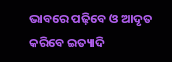ଭାବରେ ପଢ଼ିବେ ଓ ଆଦୃତ କରିବେ ଇତ୍ୟାଦି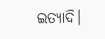ଇତ୍ୟାଦି।